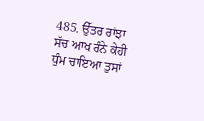485. ਉੱਤਰ ਰਾਂਝਾ
ਸੱਚ ਆਖ ਰੰਨੇ ਕੇਹੀ ਧੁੰਮ ਚਾਇਆ ਤੁਸਾਂ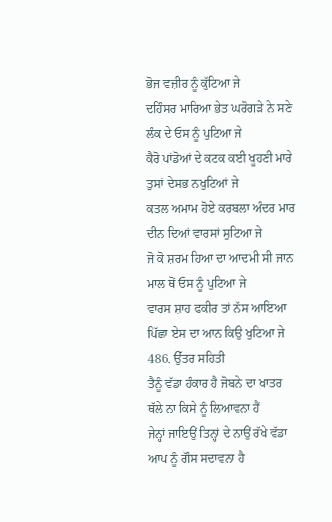ਭੋਜ ਵਜ਼ੀਰ ਨੂੰ ਕੁੱਟਿਆ ਜੇ
ਦਹਿੰਸਰ ਮਾਰਿਆ ਭੇਤ ਘਰੋਗੜੇ ਨੇ ਸਣੇ ਲੰਕ ਦੇ ਓਸ ਨੂੰ ਪੁਟਿਆ ਜੇ
ਕੈਰੋ ਪਾਂਡੋਆਂ ਦੇ ਕਟਕ ਕਈ ਖੂਹਣੀ ਮਾਰੇ ਤੁਸਾਂ ਦੇਸਭ ਨਖੁਟਿਆਂ ਜੇ
ਕਤਲ ਅਮਾਮ ਹੋਏ ਕਰਬਲਾ ਅੰਦਰ ਮਾਰ ਦੀਨ ਦਿਆਂ ਵਾਰਸਾਂ ਸੁਟਿਆ ਜੇ
ਜੋ ਕੋ ਸ਼ਰਮ ਹਿਆ ਦਾ ਆਦਮੀ ਸੀ ਜਾਨ ਮਾਲ ਥੋਂ ਓਸ ਨੂੰ ਪੁਟਿਆ ਜੇ
ਵਾਰਸ ਸ਼ਾਹ ਫਕੀਰ ਤਾਂ ਨੱਸ ਆਇਆ ਪਿੱਛਾ ਏਸ ਦਾ ਆਨ ਕਿਉ ਖੁਟਿਆ ਜੇ
486. ਉੱਤਰ ਸਹਿਤੀ
ਤੈਨੂੰ ਵੱਡਾ ਹੰਕਾਰ ਹੈ ਜੋਬਨੇ ਦਾ ਖਾਤਰ ਥੱਲੇ ਨਾ ਕਿਸੇ ਨੂੰ ਲਿਆਵਨਾ ਹੈਂ
ਜੇਨ੍ਹਾਂ ਜਾਇਉਂ ਤਿਨ੍ਹਾਂ ਦੇ ਨਾਉਂ ਰੱਖੇ ਵੱਡਾ ਆਪ ਨੂੰ ਗੌਸ ਸਦਾਵਨਾ ਹੈ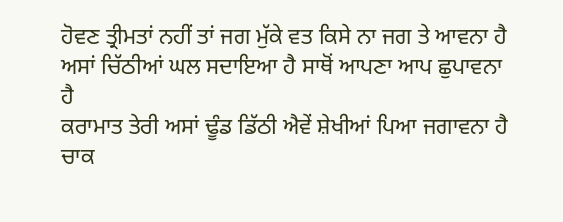ਹੋਵਣ ਤ੍ਰੀਮਤਾਂ ਨਹੀਂ ਤਾਂ ਜਗ ਮੁੱਕੇ ਵਤ ਕਿਸੇ ਨਾ ਜਗ ਤੇ ਆਵਨਾ ਹੈ
ਅਸਾਂ ਚਿੱਠੀਆਂ ਘਲ ਸਦਾਇਆ ਹੈ ਸਾਥੋਂ ਆਪਣਾ ਆਪ ਛੁਪਾਵਨਾ ਹੈ
ਕਰਾਮਾਤ ਤੇਰੀ ਅਸਾਂ ਢੂੰਡ ਡਿੱਠੀ ਐਵੇਂ ਸ਼ੇਖੀਆਂ ਪਿਆ ਜਗਾਵਨਾ ਹੈ
ਚਾਕ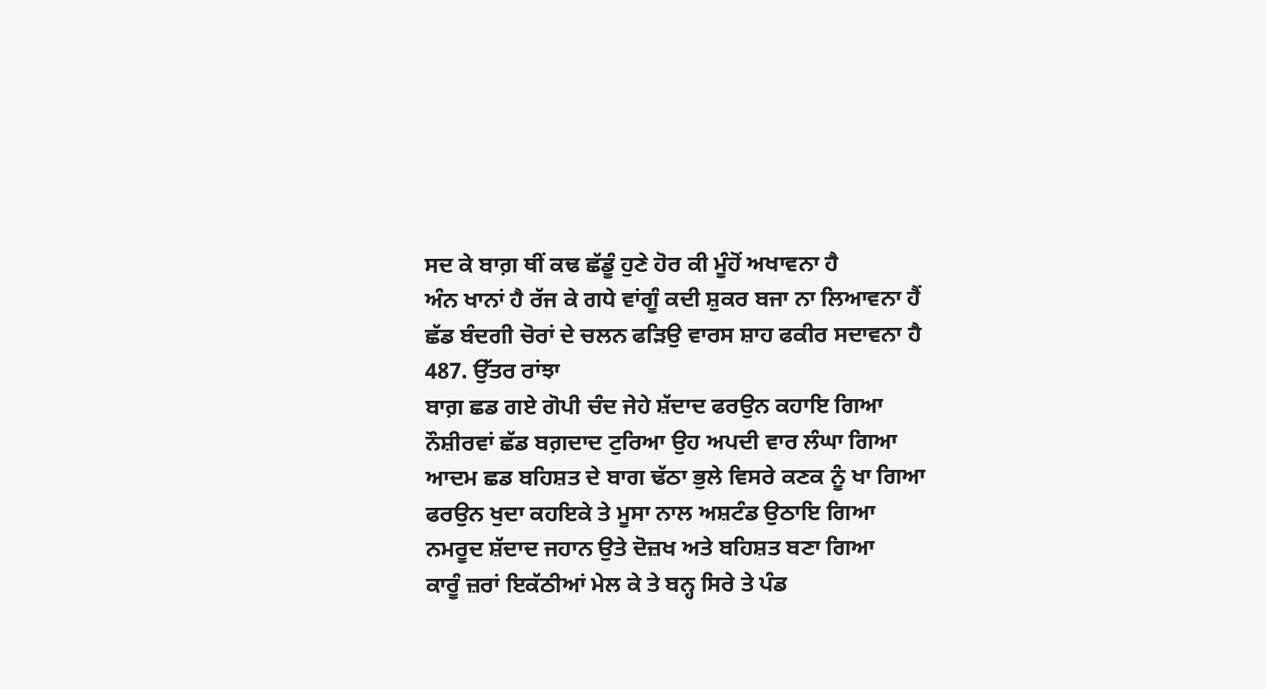ਸਦ ਕੇ ਬਾਗ਼ ਥੀਂ ਕਢ ਛੱਡੂੰ ਹੁਣੇ ਹੋਰ ਕੀ ਮੂੰਹੋਂ ਅਖਾਵਨਾ ਹੈ
ਅੰਨ ਖਾਨਾਂ ਹੈ ਰੱਜ ਕੇ ਗਧੇ ਵਾਂਗੂੰ ਕਦੀ ਸ਼ੁਕਰ ਬਜਾ ਨਾ ਲਿਆਵਨਾ ਹੈਂ
ਛੱਡ ਬੰਦਗੀ ਚੋਰਾਂ ਦੇ ਚਲਨ ਫੜਿਉ ਵਾਰਸ ਸ਼ਾਹ ਫਕੀਰ ਸਦਾਵਨਾ ਹੈ
487. ਉੱਤਰ ਰਾਂਝਾ
ਬਾਗ਼ ਛਡ ਗਏ ਗੋਪੀ ਚੰਦ ਜੇਹੇ ਸ਼ੱਦਾਦ ਫਰਉਨ ਕਹਾਇ ਗਿਆ
ਨੌਸ਼ੀਰਵਾਂ ਛੱਡ ਬਗ਼ਦਾਦ ਟੁਰਿਆ ਉਹ ਅਪਦੀ ਵਾਰ ਲੰਘਾ ਗਿਆ
ਆਦਮ ਛਡ ਬਹਿਸ਼ਤ ਦੇ ਬਾਗ ਢੱਠਾ ਭੁਲੇ ਵਿਸਰੇ ਕਣਕ ਨੂੰ ਖਾ ਗਿਆ
ਫਰਉਨ ਖੁਦਾ ਕਹਇਕੇ ਤੇ ਮੂਸਾ ਨਾਲ ਅਸ਼ਟੰਡ ਉਠਾਇ ਗਿਆ
ਨਮਰੂਦ ਸ਼ੱਦਾਦ ਜਹਾਨ ਉਤੇ ਦੋਜ਼ਖ ਅਤੇ ਬਹਿਸ਼ਤ ਬਣਾ ਗਿਆ
ਕਾਰੂੰ ਜ਼ਰਾਂ ਇਕੱਠੀਆਂ ਮੇਲ ਕੇ ਤੇ ਬਨ੍ਹ ਸਿਰੇ ਤੇ ਪੰਡ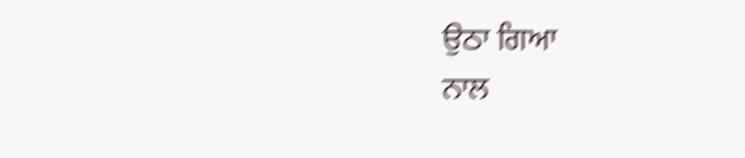ਉਠਾ ਗਿਆ
ਨਾਲ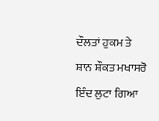ਦੌਲਤਾਂ ਹੁਕਮ ਤੇ ਸ਼ਾਨ ਸ਼ੌਕਤ ਮਖਾਸਰੋ ਇੰਦ ਲੁਟਾ ਗਿਆ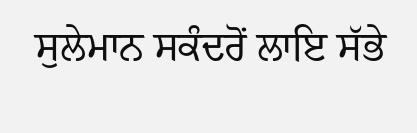ਸੁਲੇਮਾਨ ਸਕੰਦਰੋਂ ਲਾਇ ਸੱਭੇ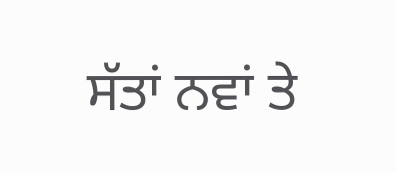ਸੱਤਾਂ ਨਵਾਂ ਤੇ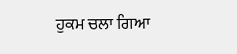ਹੁਕਮ ਚਲਾ ਗਿਆ